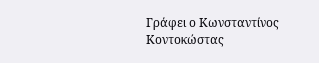Γράφει ο Κωνσταντίνος Κοντοκώστας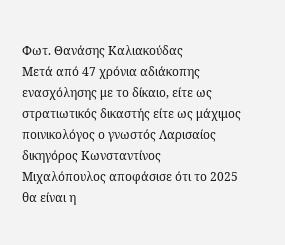Φωτ. Θανάσης Καλιακούδας
Μετά από 47 χρόνια αδιάκοπης ενασχόλησης με το δίκαιο, είτε ως στρατιωτικός δικαστής είτε ως μάχιμος ποινικολόγος ο γνωστός Λαρισαίος δικηγόρος Κωνσταντίνος Μιχαλόπουλος αποφάσισε ότι το 2025 θα είναι η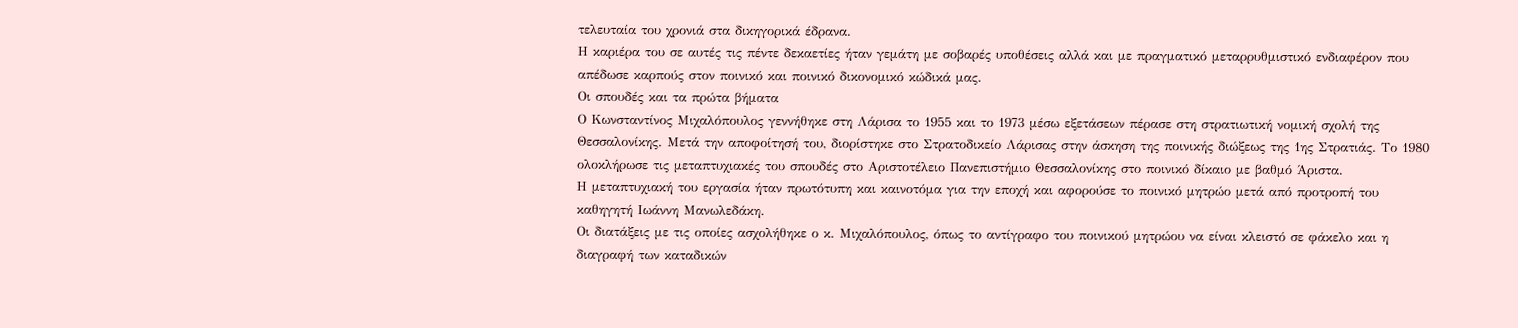τελευταία του χρονιά στα δικηγορικά έδρανα.
Η καριέρα του σε αυτές τις πέντε δεκαετίες ήταν γεμάτη με σοβαρές υποθέσεις αλλά και με πραγματικό μεταρρυθμιστικό ενδιαφέρον που απέδωσε καρπούς στον ποινικό και ποινικό δικονομικό κώδικά μας.
Οι σπουδές και τα πρώτα βήματα
Ο Κωνσταντίνος Μιχαλόπουλος γεννήθηκε στη Λάρισα το 1955 και το 1973 μέσω εξετάσεων πέρασε στη στρατιωτική νομική σχολή της Θεσσαλονίκης. Μετά την αποφοίτησή του, διορίστηκε στο Στρατοδικείο Λάρισας στην άσκηση της ποινικής διώξεως της 1ης Στρατιάς. Το 1980 ολοκλήρωσε τις μεταπτυχιακές του σπουδές στο Αριστοτέλειο Πανεπιστήμιο Θεσσαλονίκης στο ποινικό δίκαιο με βαθμό Άριστα.
Η μεταπτυχιακή του εργασία ήταν πρωτότυπη και καινοτόμα για την εποχή και αφορούσε το ποινικό μητρώο μετά από προτροπή του καθηγητή Ιωάννη Μανωλεδάκη.
Οι διατάξεις με τις οποίες ασχολήθηκε ο κ. Μιχαλόπουλος, όπως το αντίγραφο του ποινικού μητρώου να είναι κλειστό σε φάκελο και η διαγραφή των καταδικών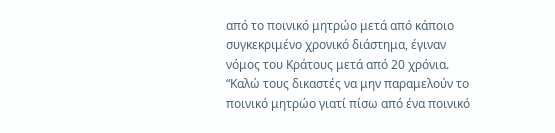από το ποινικό μητρώο μετά από κάποιο συγκεκριμένο χρονικό διάστημα, έγιναν νόμος του Κράτους μετά από 20 χρόνια. “Καλώ τους δικαστές να μην παραμελούν το ποινικό μητρώο γιατί πίσω από ένα ποινικό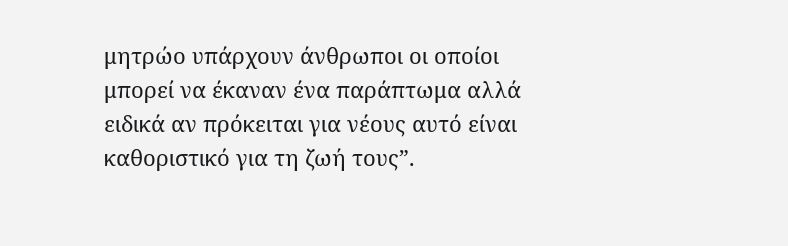μητρώο υπάρχουν άνθρωποι οι οποίοι μπορεί να έκαναν ένα παράπτωμα αλλά ειδικά αν πρόκειται για νέους αυτό είναι καθοριστικό για τη ζωή τους”.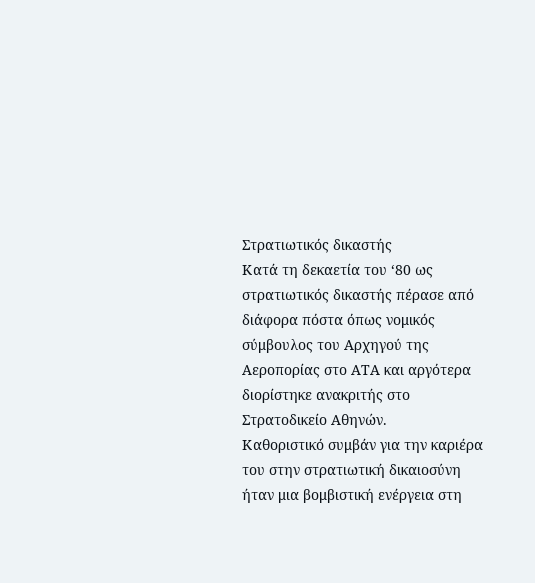Στρατιωτικός δικαστής
Κατά τη δεκαετία του ‘80 ως στρατιωτικός δικαστής πέρασε από διάφορα πόστα όπως νομικός σύμβουλος του Αρχηγού της Αεροπορίας στο ΑΤΑ και αργότερα διορίστηκε ανακριτής στο Στρατοδικείο Αθηνών.
Καθοριστικό συμβάν για την καριέρα του στην στρατιωτική δικαιοσύνη ήταν μια βομβιστική ενέργεια στη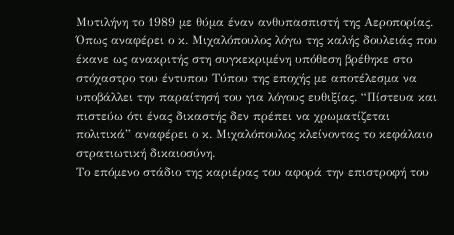Μυτιλήνη το 1989 με θύμα έναν ανθυπασπιστή της Αεροπορίας. Όπως αναφέρει ο κ. Μιχαλόπουλος λόγω της καλής δουλειάς που έκανε ως ανακριτής στη συγκεκριμένη υπόθεση βρέθηκε στο στόχαστρο του έντυπου Τύπου της εποχής με αποτέλεσμα να υποβάλλει την παραίτησή του για λόγους ευθιξίας. “Πίστευα και πιστεύω ότι ένας δικαστής δεν πρέπει να χρωματίζεται πολιτικά” αναφέρει ο κ. Μιχαλόπουλος κλείνοντας το κεφάλαιο στρατιωτική δικαιοσύνη.
Το επόμενο στάδιο της καριέρας του αφορά την επιστροφή του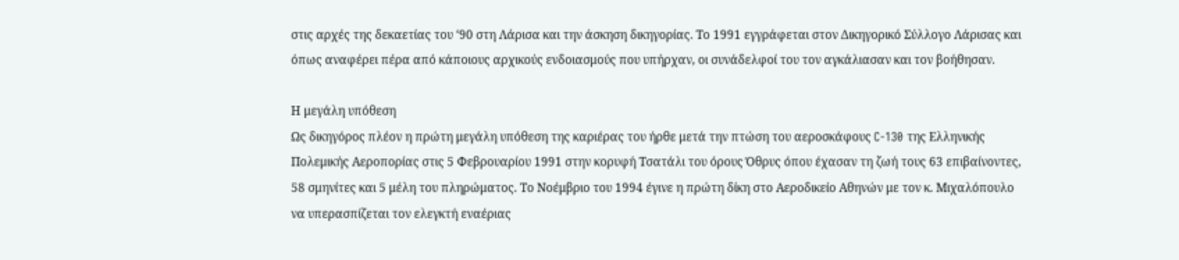στις αρχές της δεκαετίας του ‘90 στη Λάρισα και την άσκηση δικηγορίας. Το 1991 εγγράφεται στον Δικηγορικό Σύλλογο Λάρισας και όπως αναφέρει πέρα από κάποιους αρχικούς ενδοιασμούς που υπήρχαν, οι συνάδελφοί του τον αγκάλιασαν και τον βοήθησαν.

Η μεγάλη υπόθεση
Ως δικηγόρος πλέον η πρώτη μεγάλη υπόθεση της καριέρας του ήρθε μετά την πτώση του αεροσκάφους C-130 της Ελληνικής Πολεμικής Αεροπορίας στις 5 Φεβρουαρίου 1991 στην κορυφή Τσατάλι του όρους Όθρυς όπου έχασαν τη ζωή τους 63 επιβαίνοντες, 58 σμηνίτες και 5 μέλη του πληρώματος. Το Νοέμβριο του 1994 έγινε η πρώτη δίκη στο Αεροδικείο Αθηνών με τον κ. Μιχαλόπουλο να υπερασπίζεται τον ελεγκτή εναέριας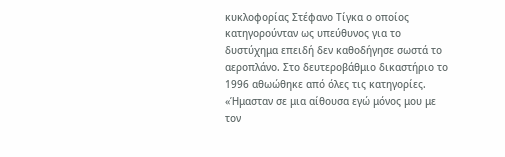κυκλοφορίας Στέφανο Τίγκα ο οποίος κατηγορούνταν ως υπεύθυνος για το δυστύχημα επειδή δεν καθοδήγησε σωστά το αεροπλάνο. Στο δευτεροβάθμιο δικαστήριο το 1996 αθωώθηκε από όλες τις κατηγορίες.
«Ήμασταν σε μια αίθουσα εγώ μόνος μου με τον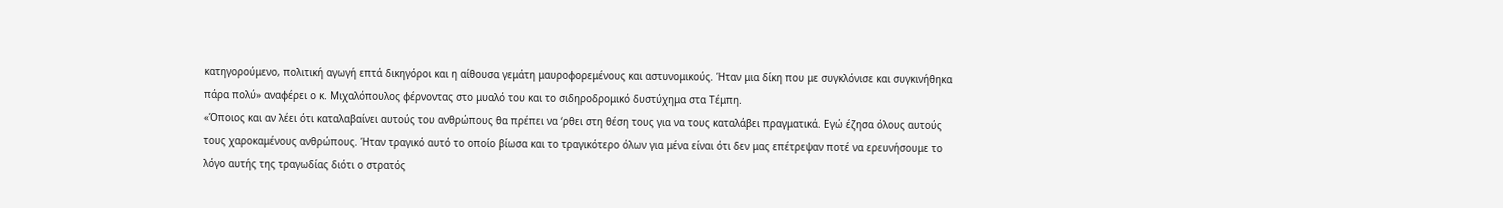κατηγορούμενο, πολιτική αγωγή επτά δικηγόροι και η αίθουσα γεμάτη μαυροφορεμένους και αστυνομικούς. Ήταν μια δίκη που με συγκλόνισε και συγκινήθηκα πάρα πολύ» αναφέρει ο κ. Μιχαλόπουλος φέρνοντας στο μυαλό του και το σιδηροδρομικό δυστύχημα στα Τέμπη.
«Όποιος και αν λέει ότι καταλαβαίνει αυτούς του ανθρώπους θα πρέπει να ‘ρθει στη θέση τους για να τους καταλάβει πραγματικά. Εγώ έζησα όλους αυτούς τους χαροκαμένους ανθρώπους. Ήταν τραγικό αυτό το οποίο βίωσα και το τραγικότερο όλων για μένα είναι ότι δεν μας επέτρεψαν ποτέ να ερευνήσουμε το λόγο αυτής της τραγωδίας διότι ο στρατός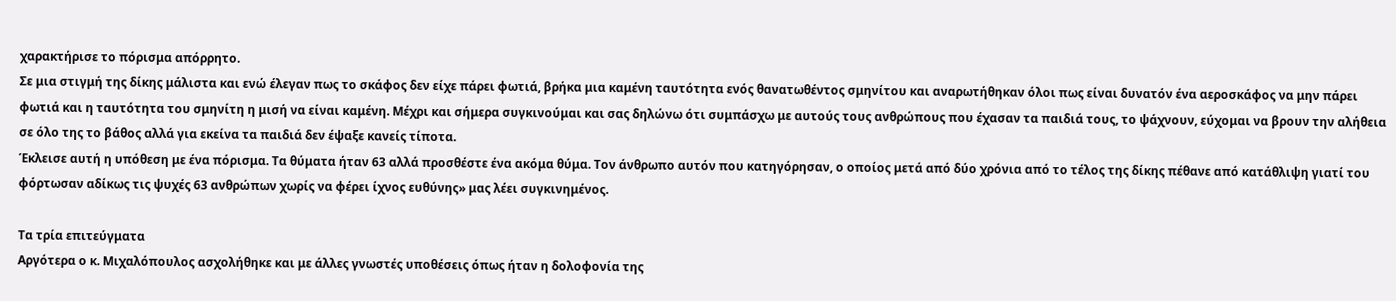χαρακτήρισε το πόρισμα απόρρητο.
Σε μια στιγμή της δίκης μάλιστα και ενώ έλεγαν πως το σκάφος δεν είχε πάρει φωτιά, βρήκα μια καμένη ταυτότητα ενός θανατωθέντος σμηνίτου και αναρωτήθηκαν όλοι πως είναι δυνατόν ένα αεροσκάφος να μην πάρει φωτιά και η ταυτότητα του σμηνίτη η μισή να είναι καμένη. Μέχρι και σήμερα συγκινούμαι και σας δηλώνω ότι συμπάσχω με αυτούς τους ανθρώπους που έχασαν τα παιδιά τους, το ψάχνουν, εύχομαι να βρουν την αλήθεια σε όλο της το βάθος αλλά για εκείνα τα παιδιά δεν έψαξε κανείς τίποτα.
Έκλεισε αυτή η υπόθεση με ένα πόρισμα. Τα θύματα ήταν 63 αλλά προσθέστε ένα ακόμα θύμα. Τον άνθρωπο αυτόν που κατηγόρησαν, ο οποίος μετά από δύο χρόνια από το τέλος της δίκης πέθανε από κατάθλιψη γιατί του φόρτωσαν αδίκως τις ψυχές 63 ανθρώπων χωρίς να φέρει ίχνος ευθύνης» μας λέει συγκινημένος.

Τα τρία επιτεύγματα
Αργότερα ο κ. Μιχαλόπουλος ασχολήθηκε και με άλλες γνωστές υποθέσεις όπως ήταν η δολοφονία της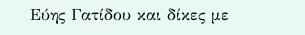Εύης Γατίδου και δίκες με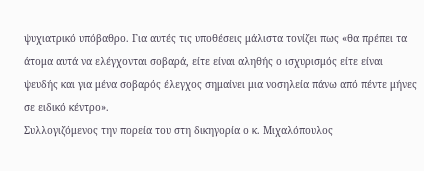ψυχιατρικό υπόβαθρο. Για αυτές τις υποθέσεις μάλιστα τονίζει πως «θα πρέπει τα άτομα αυτά να ελέγχονται σοβαρά, είτε είναι αληθής ο ισχυρισμός είτε είναι ψευδής και για μένα σοβαρός έλεγχος σημαίνει μια νοσηλεία πάνω από πέντε μήνες σε ειδικό κέντρο».
Συλλογιζόμενος την πορεία του στη δικηγορία ο κ. Μιχαλόπουλος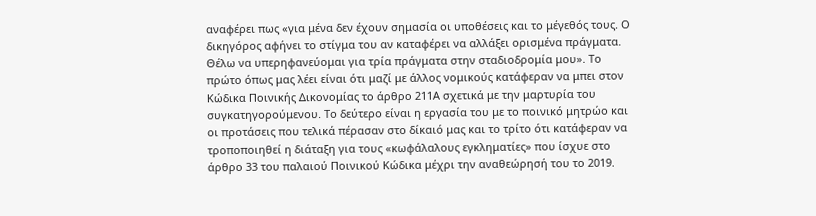αναφέρει πως «για μένα δεν έχουν σημασία οι υποθέσεις και το μέγεθός τους. Ο δικηγόρος αφήνει το στίγμα του αν καταφέρει να αλλάξει ορισμένα πράγματα. Θέλω να υπερηφανεύομαι για τρία πράγματα στην σταδιοδρομία μου». Το πρώτο όπως μας λέει είναι ότι μαζί με άλλος νομικούς κατάφεραν να μπει στον Κώδικα Ποινικής Δικονομίας το άρθρο 211Α σχετικά με την μαρτυρία του συγκατηγορούμενου. Το δεύτερο είναι η εργασία του με το ποινικό μητρώο και οι προτάσεις που τελικά πέρασαν στο δίκαιό μας και το τρίτο ότι κατάφεραν να τροποποιηθεί η διάταξη για τους «κωφάλαλους εγκληματίες» που ίσχυε στο άρθρο 33 του παλαιού Ποινικού Κώδικα μέχρι την αναθεώρησή του το 2019.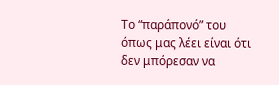Το “παράπονό” του όπως μας λέει είναι ότι δεν μπόρεσαν να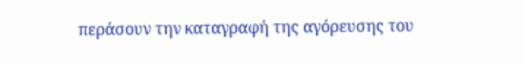περάσουν την καταγραφή της αγόρευσης του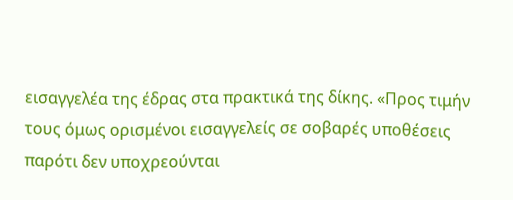εισαγγελέα της έδρας στα πρακτικά της δίκης. «Προς τιμήν τους όμως ορισμένοι εισαγγελείς σε σοβαρές υποθέσεις παρότι δεν υποχρεούνται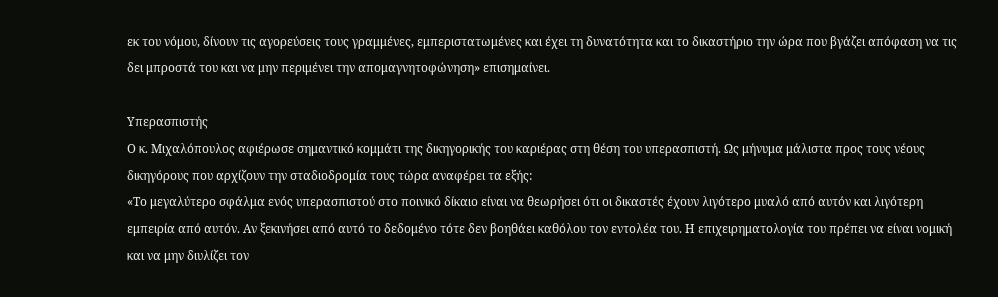εκ του νόμου, δίνουν τις αγορεύσεις τους γραμμένες, εμπεριστατωμένες και έχει τη δυνατότητα και το δικαστήριο την ώρα που βγάζει απόφαση να τις δει μπροστά του και να μην περιμένει την απομαγνητοφώνηση» επισημαίνει.

Υπερασπιστής
Ο κ. Μιχαλόπουλος αφιέρωσε σημαντικό κομμάτι της δικηγορικής του καριέρας στη θέση του υπερασπιστή. Ως μήνυμα μάλιστα προς τους νέους δικηγόρους που αρχίζουν την σταδιοδρομία τους τώρα αναφέρει τα εξής:
«Το μεγαλύτερο σφάλμα ενός υπερασπιστού στο ποινικό δίκαιο είναι να θεωρήσει ότι οι δικαστές έχουν λιγότερο μυαλό από αυτόν και λιγότερη εμπειρία από αυτόν. Αν ξεκινήσει από αυτό το δεδομένο τότε δεν βοηθάει καθόλου τον εντολέα του. Η επιχειρηματολογία του πρέπει να είναι νομική και να μην διυλίζει τον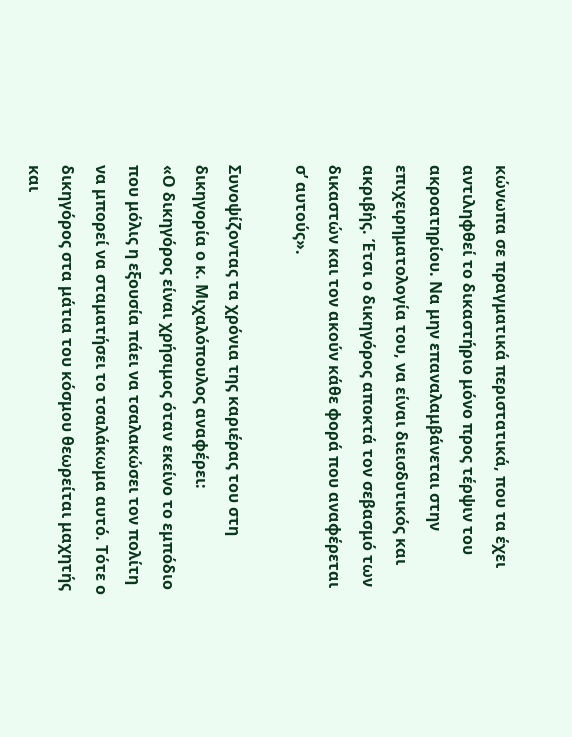κώνωπα σε πραγματικά περιστατικά, που τα έχει αντιληφθεί το δικαστήριο μόνο προς τέρψιν του ακροατηρίου. Να μην επαναλαμβάνεται στην επιχειρηματολογία του, να είναι διεισδυτικός και ακριβής. Έτσι ο δικηγόρος αποκτά τον σεβασμό των δικαστών και τον ακούν κάθε φορά που αναφέρεται σ’ αυτούς».

Συνοψίζοντας τα χρόνια της καριέρας του στη δικηγορία ο κ. Μιχαλόπουλος αναφέρει:
«Ο δικηγόρος είναι χρήσιμος όταν εκείνο το εμπόδιο που μόλις η εξουσία πάει να τσαλακώσει τον πολίτη να μπορεί να σταματήσει το τσαλάκωμα αυτό. Τότε ο δικηγόρος στα μάτια του κόσμου θεωρείται μαχητής και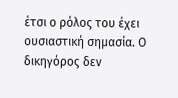έτσι ο ρόλος του έχει ουσιαστική σημασία. Ο δικηγόρος δεν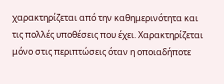χαρακτηρίζεται από την καθημερινότητα και τις πολλές υποθέσεις που έχει. Χαρακτηρίζεται μόνο στις περιπτώσεις όταν η οποιαδήποτε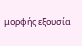μορφής εξουσία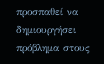προσπαθεί να δημιουργήσει πρόβλημα στους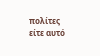πολίτες είτε αυτό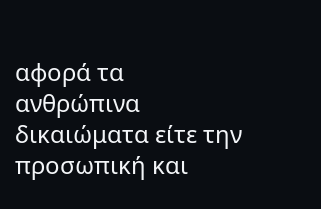αφορά τα ανθρώπινα δικαιώματα είτε την προσωπική και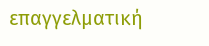επαγγελματική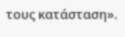τους κατάσταση».